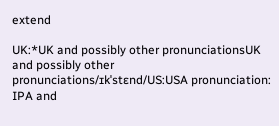extend

UK:*UK and possibly other pronunciationsUK and possibly other pronunciations/ɪkˈstɛnd/US:USA pronunciation: IPA and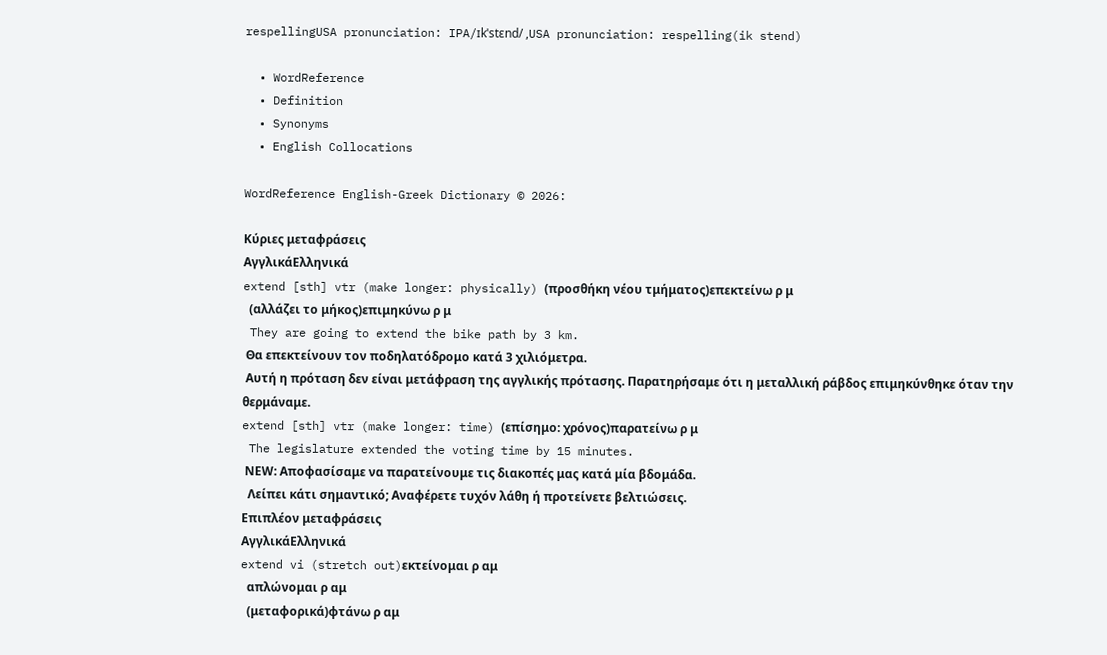respellingUSA pronunciation: IPA/ɪkˈstɛnd/ ,USA pronunciation: respelling(ik stend)

  • WordReference
  • Definition
  • Synonyms
  • English Collocations

WordReference English-Greek Dictionary © 2026:

Κύριες μεταφράσεις
ΑγγλικάΕλληνικά
extend [sth] vtr (make longer: physically) (προσθήκη νέου τμήματος)επεκτείνω ρ μ
  (αλλάζει το μήκος)επιμηκύνω ρ μ
 They are going to extend the bike path by 3 km.
 Θα επεκτείνουν τον ποδηλατόδρομο κατά 3 χιλιόμετρα.
 Αυτή η πρόταση δεν είναι μετάφραση της αγγλικής πρότασης. Παρατηρήσαμε ότι η μεταλλική ράβδος επιμηκύνθηκε όταν την θερμάναμε.
extend [sth] vtr (make longer: time) (επίσημο: χρόνος)παρατείνω ρ μ
 The legislature extended the voting time by 15 minutes.
 ΝΕW: Αποφασίσαμε να παρατείνουμε τις διακοπές μας κατά μία βδομάδα.
  Λείπει κάτι σημαντικό; Αναφέρετε τυχόν λάθη ή προτείνετε βελτιώσεις.
Επιπλέον μεταφράσεις
ΑγγλικάΕλληνικά
extend vi (stretch out)εκτείνομαι ρ αμ
  απλώνομαι ρ αμ
  (μεταφορικά)φτάνω ρ αμ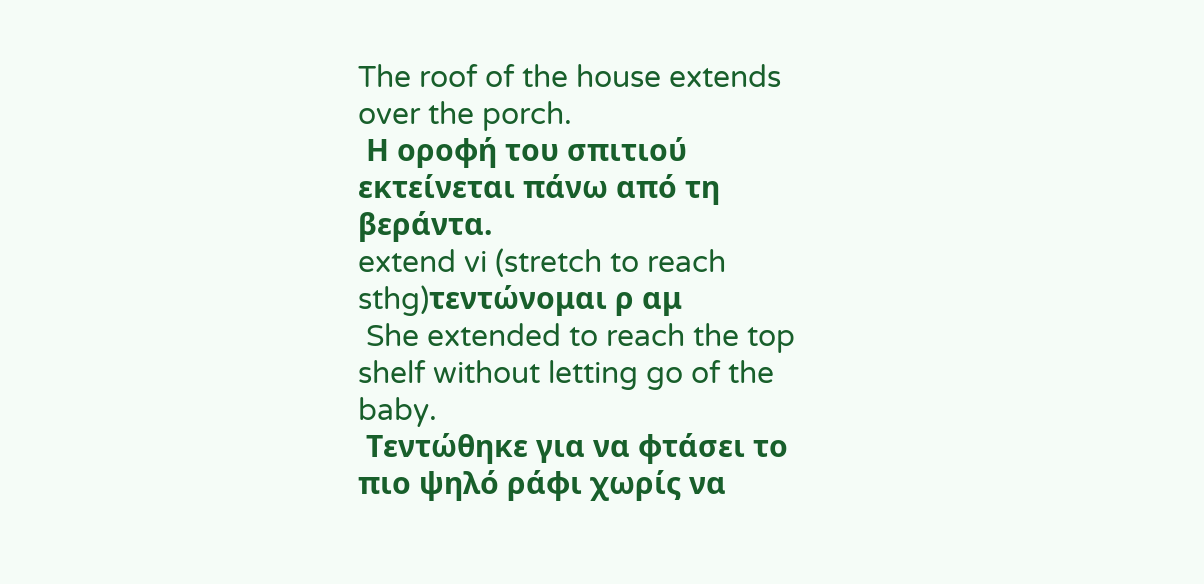The roof of the house extends over the porch.
 Η οροφή του σπιτιού εκτείνεται πάνω από τη βεράντα.
extend vi (stretch to reach sthg)τεντώνομαι ρ αμ
 She extended to reach the top shelf without letting go of the baby.
 Τεντώθηκε για να φτάσει το πιο ψηλό ράφι χωρίς να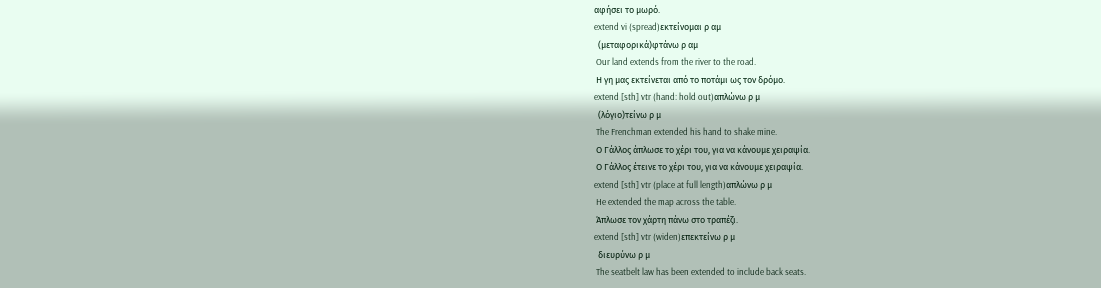αφήσει το μωρό.
extend vi (spread)εκτείνομαι ρ αμ
  (μεταφορικά)φτάνω ρ αμ
 Our land extends from the river to the road.
 Η γη μας εκτείνεται από το ποτάμι ως τον δρόμο.
extend [sth] vtr (hand: hold out)απλώνω ρ μ
  (λόγιο)τείνω ρ μ
 The Frenchman extended his hand to shake mine.
 Ο Γάλλος άπλωσε το χέρι του, για να κάνουμε χειραψία.
 Ο Γάλλος έτεινε το χέρι του, για να κάνουμε χειραψία.
extend [sth] vtr (place at full length)απλώνω ρ μ
 He extended the map across the table.
 Άπλωσε τον χάρτη πάνω στο τραπέζι.
extend [sth] vtr (widen)επεκτείνω ρ μ
  διευρύνω ρ μ
 The seatbelt law has been extended to include back seats.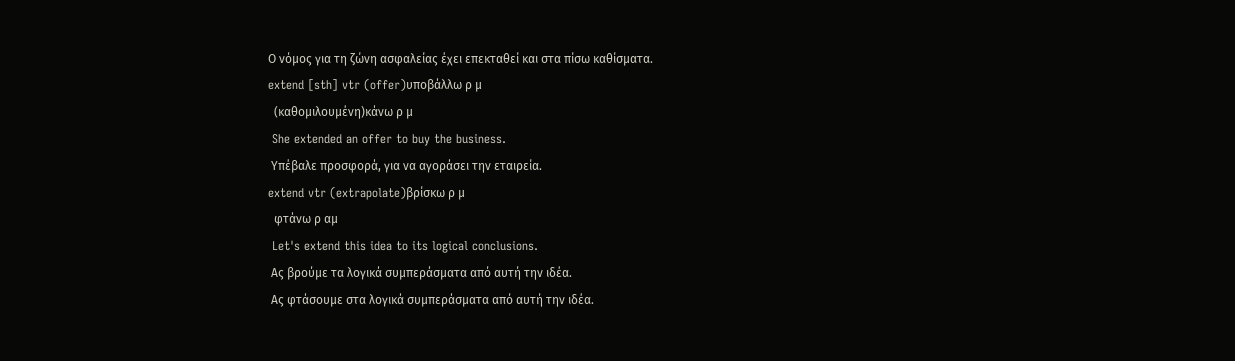Ο νόμος για τη ζώνη ασφαλείας έχει επεκταθεί και στα πίσω καθίσματα.
extend [sth] vtr (offer)υποβάλλω ρ μ
  (καθομιλουμένη)κάνω ρ μ
 She extended an offer to buy the business.
 Υπέβαλε προσφορά, για να αγοράσει την εταιρεία.
extend vtr (extrapolate)βρίσκω ρ μ
  φτάνω ρ αμ
 Let's extend this idea to its logical conclusions.
 Ας βρούμε τα λογικά συμπεράσματα από αυτή την ιδέα.
 Ας φτάσουμε στα λογικά συμπεράσματα από αυτή την ιδέα.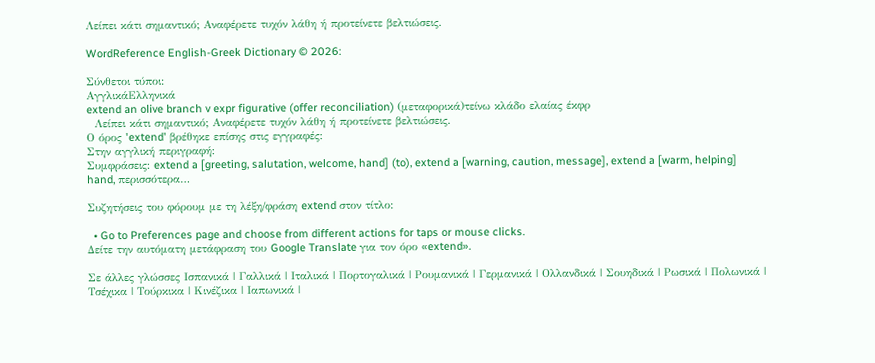Λείπει κάτι σημαντικό; Αναφέρετε τυχόν λάθη ή προτείνετε βελτιώσεις.

WordReference English-Greek Dictionary © 2026:

Σύνθετοι τύποι:
ΑγγλικάΕλληνικά
extend an olive branch v expr figurative (offer reconciliation) (μεταφορικά)τείνω κλάδο ελαίας έκφρ
  Λείπει κάτι σημαντικό; Αναφέρετε τυχόν λάθη ή προτείνετε βελτιώσεις.
Ο όρος 'extend' βρέθηκε επίσης στις εγγραφές:
Στην αγγλική περιγραφή:
Συμφράσεις: extend a [greeting, salutation, welcome, hand] (to), extend a [warning, caution, message], extend a [warm, helping] hand, περισσότερα…

Συζητήσεις του φόρουμ με τη λέξη/φράση extend στον τίτλο:

  • Go to Preferences page and choose from different actions for taps or mouse clicks.
Δείτε την αυτόματη μετάφραση του Google Translate για τον όρο «extend».

Σε άλλες γλώσσες Ισπανικά | Γαλλικά | Ιταλικά | Πορτογαλικά | Ρουμανικά | Γερμανικά | Ολλανδικά | Σουηδικά | Ρωσικά | Πολωνικά | Τσέχικα | Τούρκικα | Κινέζικα | Ιαπωνικά |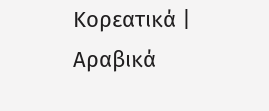Κορεατικά | Αραβικά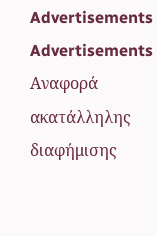Advertisements
Advertisements
Αναφορά ακατάλληλης διαφήμισης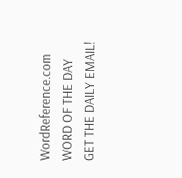WordReference.com
WORD OF THE DAY
GET THE DAILY EMAIL!